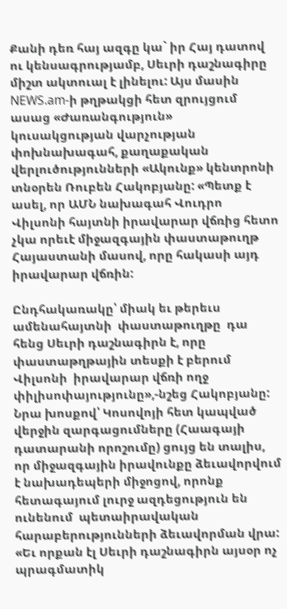Քանի դեռ հայ ազգը կա` իր Հայ դատով ու կենսագրությամբ, Սեւրի դաշնագիրը միշտ ակտուալ է լինելու: Այս մասին NEWS.am-ի թղթակցի հետ զրույցում ասաց «Ժառանգություն» կուսակցության վարչության փոխնախագահ, քաղաքական վերլուծությունների «Ակունք» կենտրոնի տնօրեն Ռուբեն Հակոբյանը: «Պետք է ասել, որ ԱՄՆ նախագահ Վուդրո Վիլսոնի հայտնի իրավարար վճռից հետո չկա որեւէ միջազգային փաստաթուղթ Հայաստանի մասով, որը հակասի այդ իրավարար վճռին:

Ընդհակառակը՝ միակ եւ թերեւս ամենահայտնի  փաստաթուղթը  դա հենց Սեւրի դաշնագիրն է, որը փաստաթղթային տեսքի է բերում Վիլսոնի  իրավարար վճռի ողջ փիլիսոփայությունը»,-նշեց Հակոբյանը: Նրա խոսքով՝ Կոսովոյի հետ կապված վերջին զարգացումները (Հաագայի դատարանի որոշումը) ցույց են տալիս, որ միջազգային իրավունքը ձեւավորվում է նախադեպերի միջոցով, որոնք հետագայում լուրջ ազդեցություն են ունենում  պետաիրավական հարաբերությունների ձեւավորման վրա: «Եւ որքան էլ Սեւրի դաշնագիրն այսօր ոչ պրագմատիկ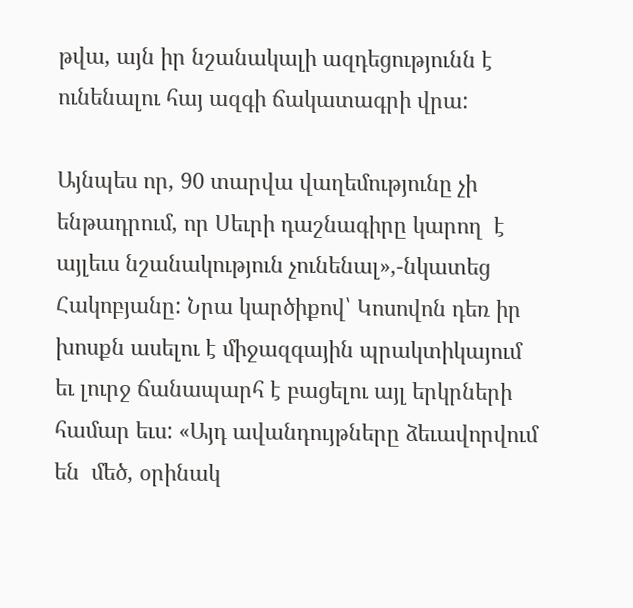թվա, այն իր նշանակալի ազդեցությունն է ունենալու հայ ազգի ճակատագրի վրա:

Այնպես որ, 90 տարվա վաղեմությունը չի ենթադրում, որ Սեւրի դաշնագիրը կարող  է այլեւս նշանակություն չունենալ»,-նկատեց Հակոբյանը: Նրա կարծիքով՝ Կոսովոն դեռ իր խոսքն ասելու է միջազգային պրակտիկայում եւ լուրջ ճանապարհ է բացելու այլ երկրների համար եւս: «Այդ ավանդույթները ձեւավորվում են  մեծ, օրինակ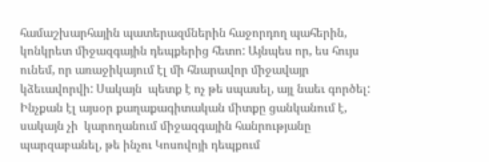համաշխարհային պատերազմներին հաջորդող պահերին, կոնկրետ միջազգային դեպքերից հետո: Այնպես որ, ես հույս ունեմ, որ առաջիկայում էլ մի հնարավոր միջավայր կձեւավորվի: Սակայն  պետք է ոչ թե սպասել, այլ նաեւ գործել: Ինչքան էլ այսօր քաղաքագիտական միտքը ցանկանում է, սակայն չի  կարողանում միջազգային հանրությանը պարզաբանել, թե ինչու Կոսովոյի դեպքում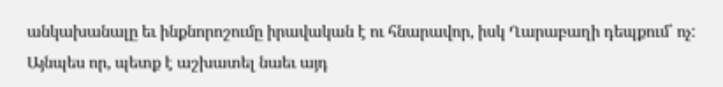անկախանալը եւ ինքնորոշումը իրավական է ու հնարավոր, իսկ Ղարաբաղի դեպքում՝ ոչ: Այնպես որ, պետք է աշխատել նաեւ այդ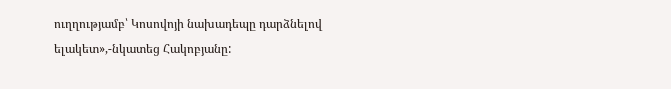ուղղությամբ՝ Կոսովոյի նախադեպը դարձնելով ելակետ»,-նկատեց Հակոբյանը: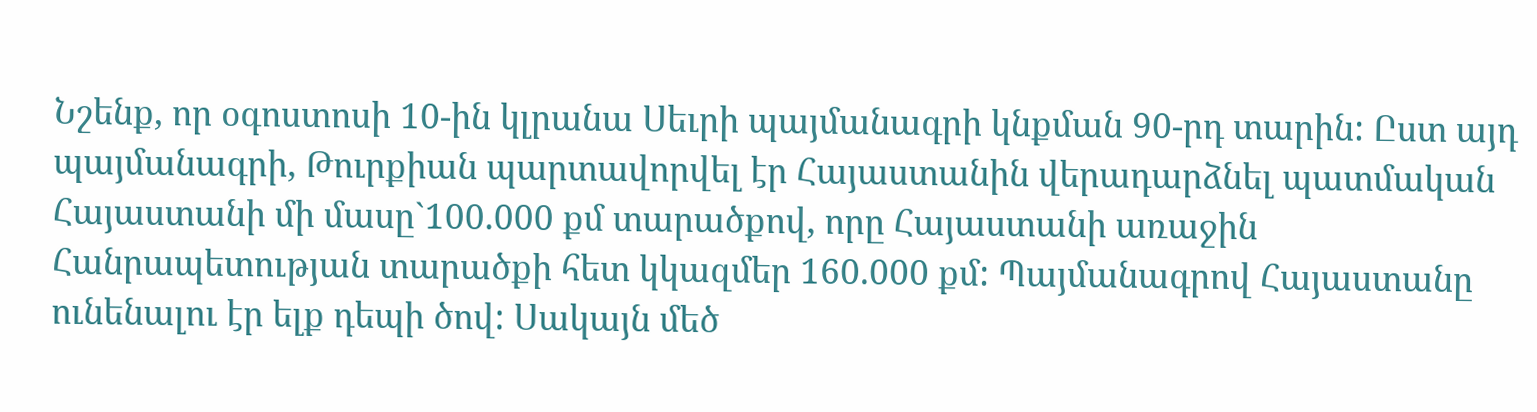Նշենք, որ օգոստոսի 10-ին կլրանա Սեւրի պայմանագրի կնքման 90-րդ տարին: Ըստ այդ պայմանագրի, Թուրքիան պարտավորվել էր Հայաստանին վերադարձնել պատմական Հայաստանի մի մասը`100.000 քմ տարածքով, որը Հայաստանի առաջին Հանրապետության տարածքի հետ կկազմեր 160.000 քմ: Պայմանագրով Հայաստանը ունենալու էր ելք դեպի ծով: Սակայն մեծ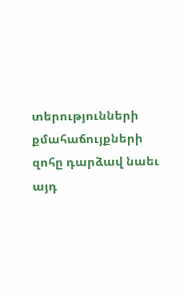տերությունների քմահաճույքների զոհը դարձավ նաեւ այդ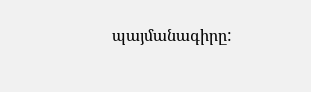պայմանագիրը: